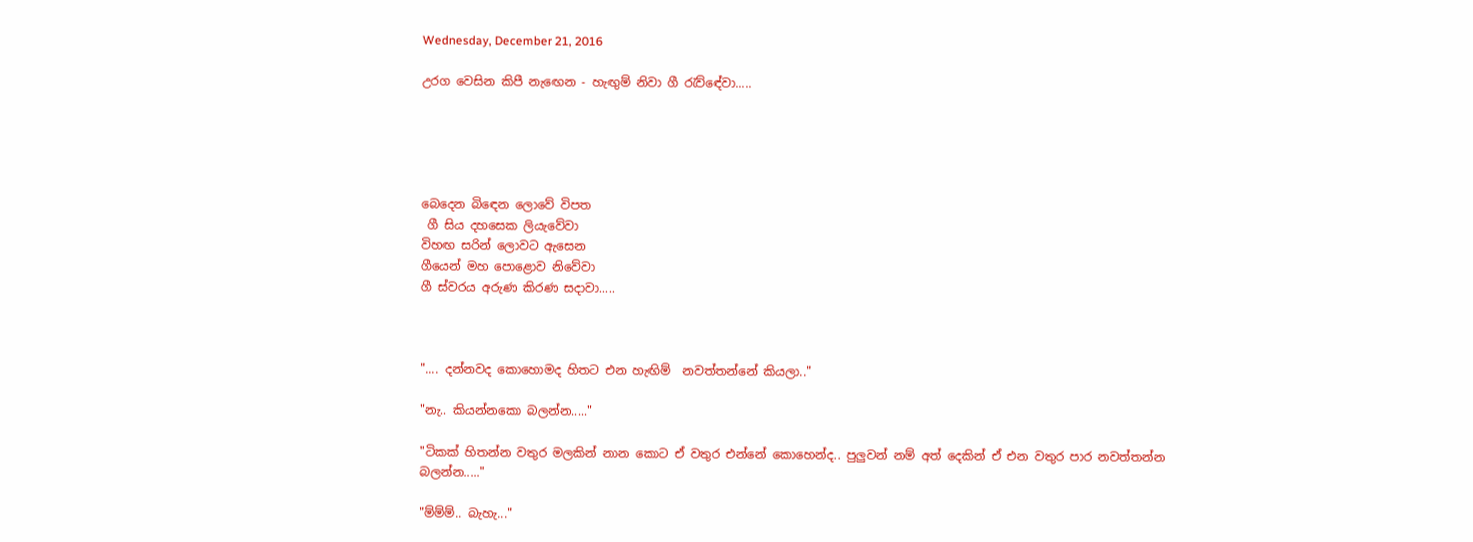Wednesday, December 21, 2016

උරග වෙසින කිපී නැඟෙන - හැඟුම් නිවා ගී රැව්ඳේවා.....





බෙදෙන බිඳෙන ලොවේ විපත
 ගී සිය දහසෙක ලියැවේවා
විහඟ සරින් ලොවට ඇසෙන
ගීයෙන් මහ පොළොව නිවේවා
ගී ස්වරය අරුණ කිරණ සදාවා.....



".... දන්නවද කොහොමද හිතට එන හැඟිම්  නවත්තන්නේ කියලා.."

"නැ.. කියන්නකො බලන්න....."

"ටිකක් හිතන්න වතුර මලකින් නාන කොට ඒ වතුර එන්නේ කොහෙන්ද.. පුලුවන් නම් අත් දෙකින් ඒ එන වතුර පාර නවත්තන්න බලන්න....."

"ම්ම්ම්.. බැහැ..."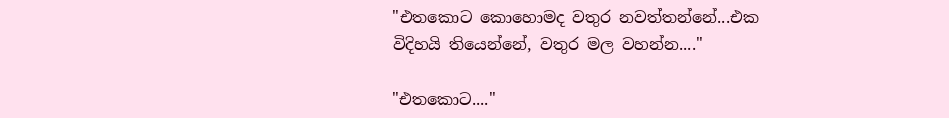"එතකොට කොහොමද වතුර නවත්තන්නේ...එක විදිහයි තියෙන්නේ, වතුර මල වහන්න...."

"එතකොට...."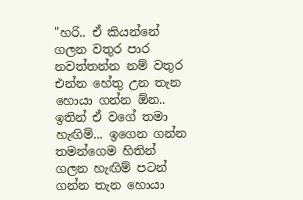"හරි.. ඒ කියන්නේ ගලන වතුර පාර නවත්තන්න නම් වතුර එන්න හේතු උන තැන හොයා ගන්න ඕන.. ඉතින් ඒ වගේ තමා හැඟිම්... ඉගෙන ගන්න තමන්ගෙම හිතින් ගලන හැඟිම් පටන් ගන්න තැන හොයා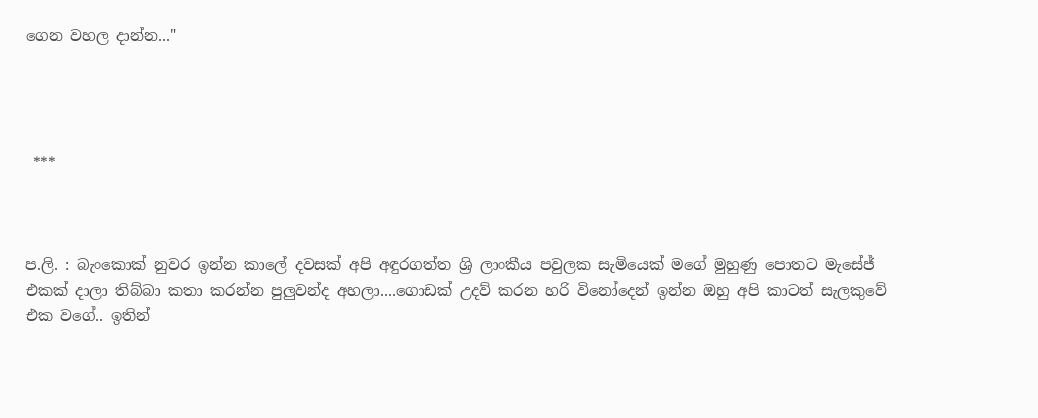ගෙන වහල දාන්න..."




 ***



ප.ලි. : බැංකොක් නුවර ඉන්න කාලේ දවසක් අපි අඳුරගත්ත ශ්‍රි ලාංකීය පවුලක සැමියෙක් මගේ මුහුණු පොතට මැසේජ් එකක් දාලා තිබ්බා කතා කරන්න පුලුවන්ද අහලා....ගොඩක් උදව් කරන හරි විනෝදෙන් ඉන්න ඔහු අපි කාටත් සැලකුවේ එක වගේ.. ඉතින්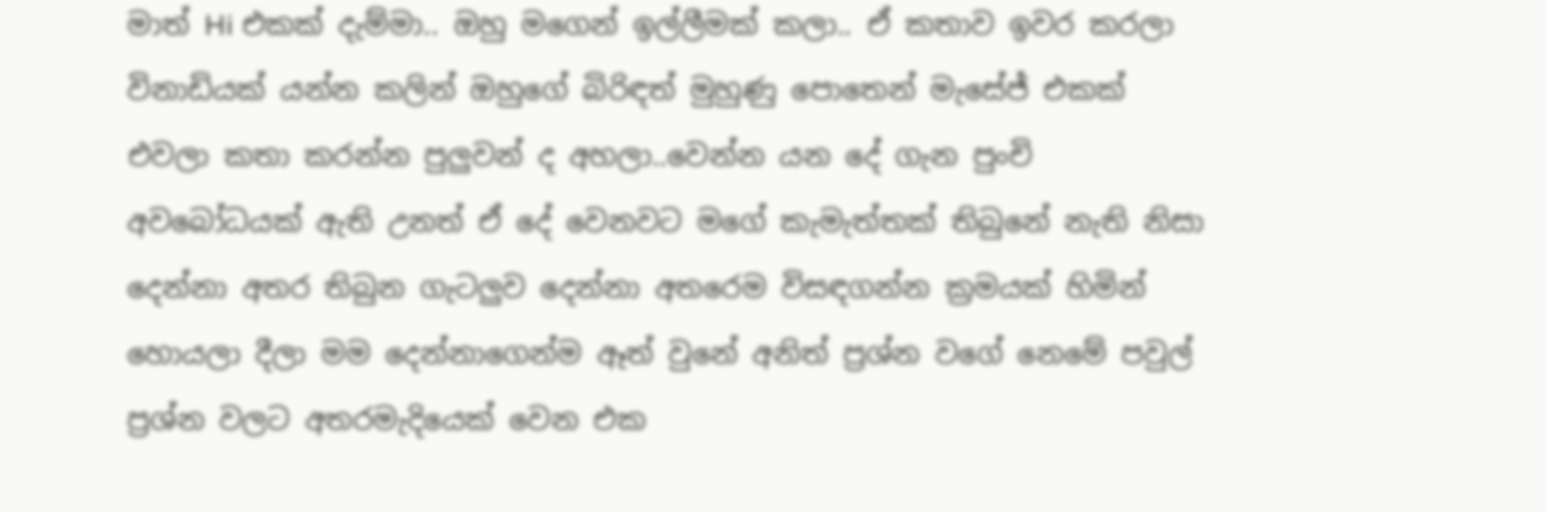මාත් Hi එකක් දැම්මා.. ඔහු මගෙන් ඉල්ලීමක් කලා.. ඒ කතාව ඉවර කරලා විනාඩියක් යන්න කලින් ඔහුගේ බිරිඳත් මුහුණු පොතෙන් මැසේජ් එකක් එවලා කතා කරන්න පුලුවන් ද අහලා..වෙන්න යන දේ ගැන පුංචි අවබෝධයක් ඇති උනත් ඒ දේ වෙනවට මගේ කැමැත්තක් තිබුනේ නැති නිසා දෙන්නා අතර තිබුන ගැටලුව දෙන්නා අතරෙම විසඳගන්න ක්‍රමයක් හිමින් හොයලා දීලා මම දෙන්නාගෙන්ම ඈත් වුනේ අනිත් ප්‍රශ්න වගේ නෙමේ පවුල් ප්‍රශ්න වලට අතරමැදියෙක් වෙන එක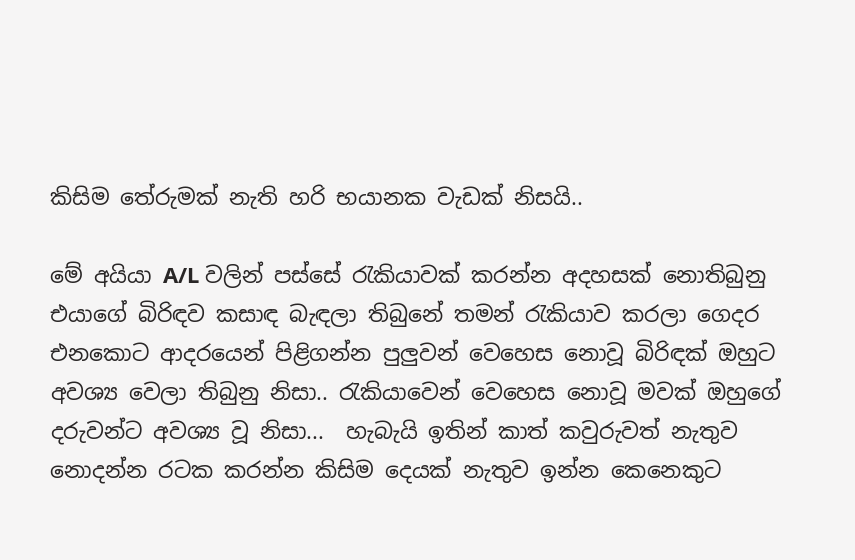කිසිම තේරුමක් නැති හරි භයානක වැඩක් නිසයි..

මේ අයියා A/L වලින් පස්සේ රැකියාවක් කරන්න අදහසක් නොතිබුනු එයාගේ බිරිඳව කසාඳ බැඳලා තිබුනේ තමන් රැකියාව කරලා ගෙදර එනකොට ආදරයෙන් පිළිගන්න පුලුවන් වෙහෙස නොවූ බිරිඳක් ඔහුට අවශ්‍ය වෙලා තිබුනු නිසා.. රැකියාවෙන් වෙහෙස නොවූ මවක් ඔහුගේ දරුවන්ට අවශ්‍ය වූ නිසා...  හැබැයි ඉතින් කාත් කවුරුවත් නැතුව නොදන්න රටක කරන්න කිසිම දෙයක් නැතුව ඉන්න කෙනෙකුට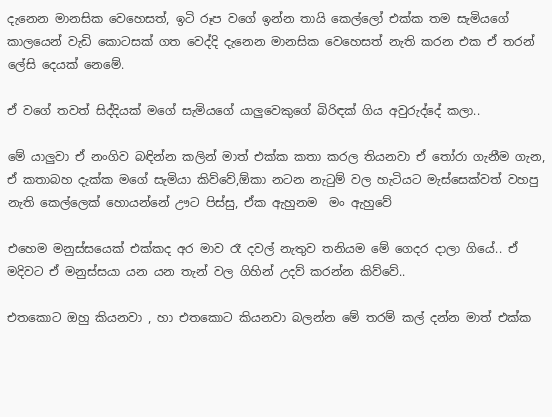දැනෙන මානසික වෙහෙසත්, ඉටි රූප වගේ ඉන්න තායි කෙල්ලෝ එක්ක තම සැමියගේ  කාලයෙන් වැඩි කොටසක් ගත වෙද්දි දැනෙන මානසික වෙහෙසත් නැති කරන එක ඒ තරන් ලේසි දෙයක් නෙමේ.

ඒ වගේ තවත් සිද්දියක් මගේ සැමියගේ යාලුවෙකුගේ බිරිඳක් ගිය අවුරුද්දේ කලා..

මේ යාලුවා ඒ නංගිව බඳින්න කලින් මාත් එක්ක කතා කරල තියනවා ඒ තෝරා ගැනීම ගැන, ඒ කතාබහ දැක්ක මගේ සැමියා කිව්වේ,ඕකා නටන නැටුම් වල හැටියට මැස්සෙක්වත් වහපු නැති කෙල්ලෙක් හොයන්නේ ඌට පිස්සු, ඒක ඇහුනම  මං ඇහුවේ

එහෙම මනුස්සයෙක් එක්කද අර මාව රෑ දවල් නැතුව තනියම මේ ගෙදර දාලා ගියේ.. ඒ මදිවට ඒ මනුස්සයා යන යන තැන් වල ගිහින් උදව් කරන්න කිව්වේ..

එතකොට ඔහු කියනවා , හා එතකොට කියනවා බලන්න මේ තරම් කල් දන්න මාත් එක්ක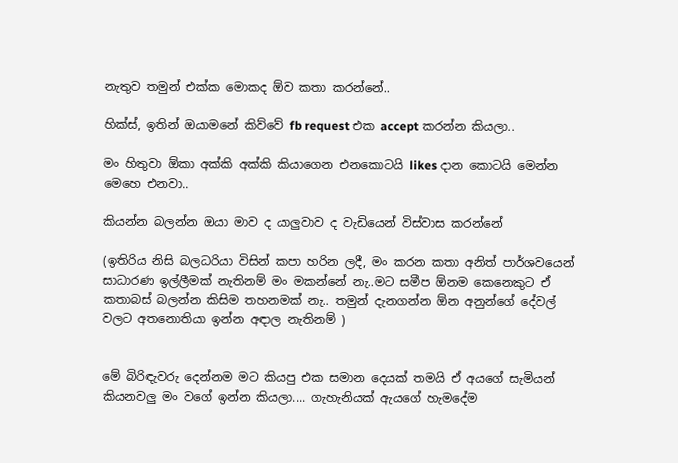නැතුව තමුන් එක්ක මොකද ඕව කතා කරන්නේ..

හික්ස්, ඉතින් ඔයාමනේ කිව්වේ fb request එක accept කරන්න කියලා..

මං හිතුවා ඕකා අක්කි අක්කි කියාගෙන එනකොටයි likes දාන කොටයි මෙන්න මෙහෙ එනවා..

කියන්න බලන්න ඔයා මාව ද යාලුවාව ද වැඩියෙන් විස්වාස කරන්නේ

(ඉතිරිය නිසි බලධරියා විසින් කපා හරින ලදී, මං කරන කතා අනිත් පාර්ශවයෙන් සාධාරණ ඉල්ලීමක් නැතිනම් මං මකන්නේ නැ..මට සමීප ඕනම කෙනෙකුට ඒ කතාබස් බලන්න කිසිම තහනමක් නැ.. තමුන් දැනගන්න ඕන අනුන්ගේ දේවල් වලට අතනොතියා ඉන්න අඳාල නැතිනම් )


මේ බිරිඳැවරු දෙන්නම මට කියපු එක සමාන දෙයක් තමයි ඒ අයගේ සැමියන් කියනවලු මං වගේ ඉන්න කියලා.... ගැහැනියක් ඇයගේ හැමදේම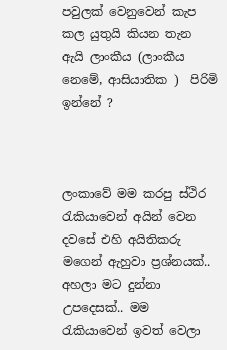පවුලක් වෙනුවෙන් කැප කල යුතුයි කියන තැන ඇයි ලාංකීය (ලාංකීය නෙමේ, ආසියාතික )  පිරිමි ඉන්නේ ?



ලංකාවේ මම කරපු ස්ථිර රැකියාවෙන් අයින් වෙන දවසේ එහි අයිතිකරු මගෙන් ඇහුවා ප්‍රශ්නයක්.. අහලා මට දුන්නා උපදෙසක්.. මම රැකියාවෙන් ඉවත් වෙලා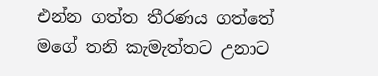එන්න ගත්ත තීරණය ගත්තේ මගේ තනි කැමැත්තට උනාට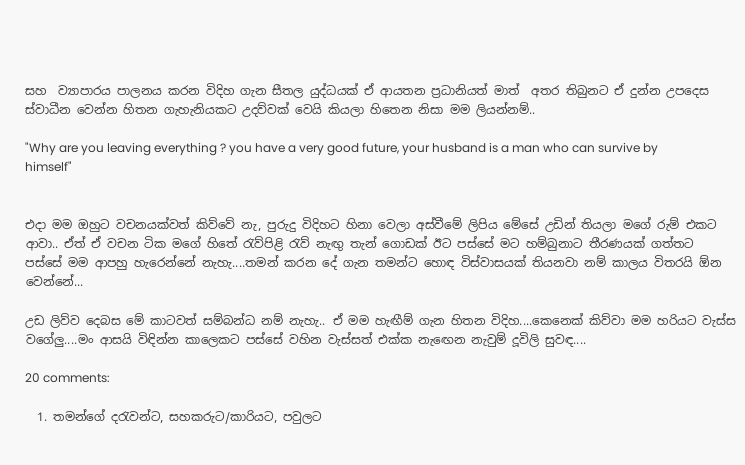සහ  ව්‍යාපාරය පාලනය කරන විදිහ ගැන සීතල යුද්ධයක් ඒ ආයතන ප්‍රධානියත් මාත්  අතර තිබුනට ඒ දුන්න උපදෙස ස්වාධීන වෙන්න හිතන ගැහැනියකට උදව්වක් වෙයි කියලා හිතෙන නිසා මම ලියන්නම්..

"Why are you leaving everything ? you have a very good future, your husband is a man who can survive by himself"


එදා මම ඔහුට වචනයක්වත් කිව්වේ නැ, පුරුදු විදිහට හිනා වෙලා අස්වීමේ ලිපිය මේසේ උඩින් තියලා මගේ රුම් එකට ආවා.. ඒත් ඒ වචන ටික මගේ හිතේ රැව්පිළි රැව් නැඟු තැන් ගොඩක් ඊට පස්සේ මට හම්බුනාට තීරණයක් ගත්තට පස්සේ මම ආපහු හැරෙන්නේ නැහැ....තමන් කරන දේ ගැන තමන්ට හොඳ විස්වාසයක් තියනවා නම් කාලය විතරයි ඕන වෙන්නේ...

උඩ ලිව්ව දෙබස මේ කාටවත් සම්බන්ධ නම් නැහැ.. ඒ මම හැඟීම් ගැන හිතන විදිහ....කෙනෙක් කිව්වා මම හරියට වැස්ස වගේලු....මං ආසයි විඳින්න කාලෙකට පස්සේ වහින වැස්සත් එක්ක නැඟෙන නැවුම් දූවිලි සුවඳ....

20 comments:

  1. තමන්ගේ දරැවන්ට, සහකරුට/කාරියට, පවුලට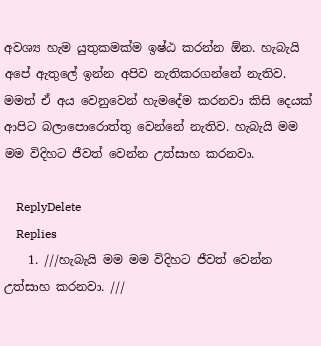අවශ්‍ය හැම යුතුකමක්ම ඉෂ්ඨ කරන්න ඕන. හැබැයි අපේ ඇතුලේ ඉන්න අපිව නැතිකරගන්නේ නැතිව. මමත් ඒ අය වෙනුවෙන් හැමදේම කරනවා කිසි දෙයක් ආපිට බලාපොරොත්තු වෙන්නේ නැතිව. හැබැයි මම මම විදිහට ජීවත් වෙන්න උත්සාහ කරනවා.

    ReplyDelete
    Replies
    1. ///හැබැයි මම මම විදිහට ජීවත් වෙන්න උත්සාහ කරනවා. ///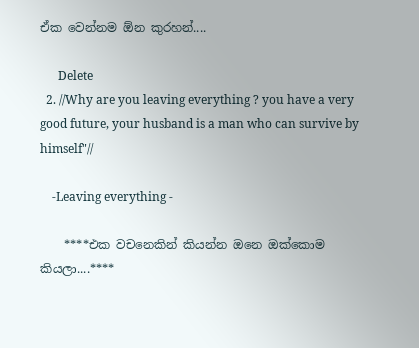ඒක වෙන්නම ඕන කුරහන්....

      Delete
  2. //Why are you leaving everything ? you have a very good future, your husband is a man who can survive by himself"//

    -Leaving everything -

    ****එක වචනෙකින් කියන්න ඔනෙ ඔක්කොම කියලා....****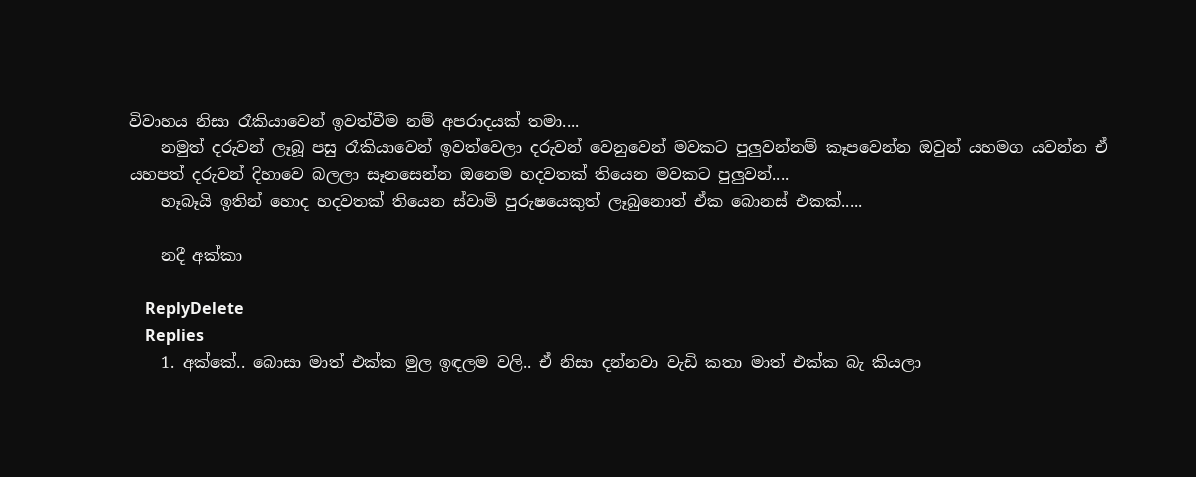විවාහය නිසා රෑකියාවෙන් ඉවත්වීම නම් අපරාදයක් තමා....
    නමුත් දරුවන් ලෑබූ පසු රෑකියාවෙන් ඉවත්වෙලා දරුවන් වෙනුවෙන් මවකට පුලුවන්නම් කෑපවෙන්න ඔවුන් යහමග යවන්න ඒ යහපත් දරුවන් දිහාවෙ බලලා සෑනසෙන්න ඔනෙම හදවතක් තියෙන මවකට පුලුවන්....
    හෑබෑයි ඉතින් හොද හදවතක් තියෙන ස්වාමි පුරුෂයෙකුත් ලෑබුනොත් ඒක බොනස් එකක්.....

    නදී අක්කා

    ReplyDelete
    Replies
    1. අක්කේ.. බොසා මාත් එක්ක මුල ඉඳලම වලි.. ඒ නිසා දන්නවා වැඩි කතා මාත් එක්ක බැ කියලා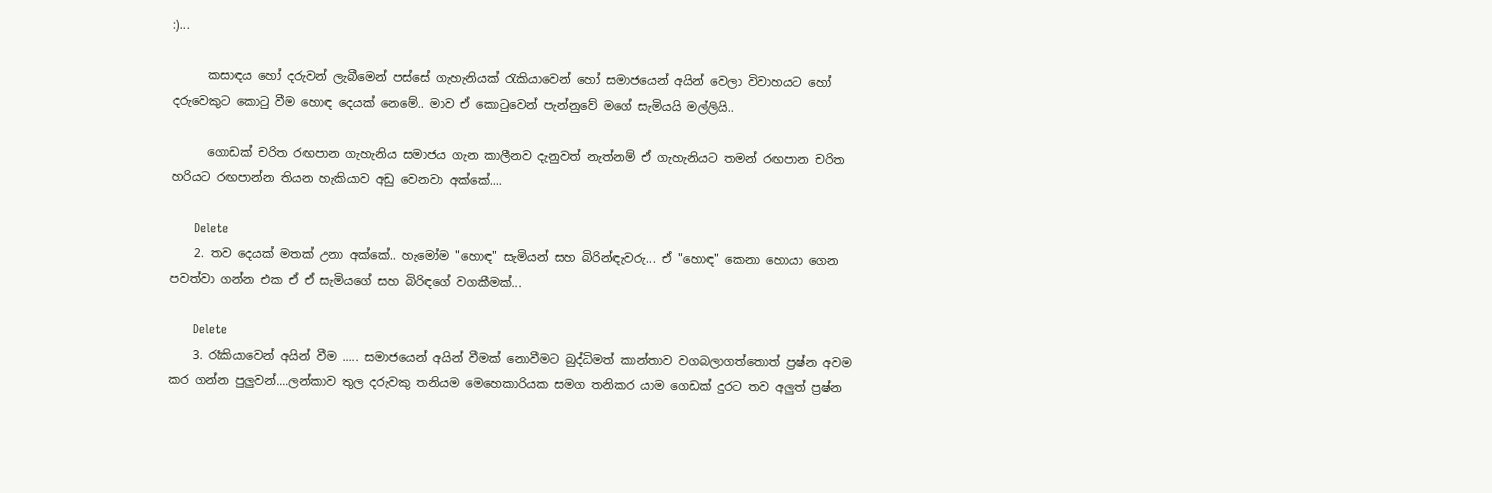:)...

      කසාඳය හෝ දරුවන් ලැබීමෙන් පස්සේ ගැහැනියක් රැකියාවෙන් හෝ සමාජයෙන් අයින් වෙලා විවාහයට හෝ දරුවෙකුට කොටු වීම හොඳ දෙයක් නෙමේ.. මාව ඒ කොටුවෙන් පැන්නුවේ මගේ සැමියයි මල්ලියි..

      ගොඩක් චරිත රඟපාන ගැහැනිය සමාජය ගැන කාලීනව දැනුවත් නැත්නම් ඒ ගැහැනියට තමන් රඟපාන චරිත හරියට රඟපාන්න තියන හැකියාව අඩු වෙනවා අක්කේ....

      Delete
    2. තව දෙයක් මතක් උනා අක්කේ.. හැමෝම "හොඳ" සැමියන් සහ බිරින්ඳැවරු... ඒ "හොඳ" කෙනා හොයා ගෙන පවත්වා ගන්න එක ඒ ඒ සැමියගේ සහ බිරිඳගේ වගකීමක්...

      Delete
    3. රෑකියාවෙන් අයින් වීම ..... සමාජයෙන් අයින් වීමක් නොවීමට බුද්ධිමත් කාන්තාව වගබලාගත්තොත් ප්‍රෂ්න අවම කර ගන්න පුලුවන්....ලන්කාව තුල දරුවකු තනියම මෙහෙකාරියක සමග තනිකර යාම ගෙඩක් දුරට තව අලුත් ප්‍රෂ්න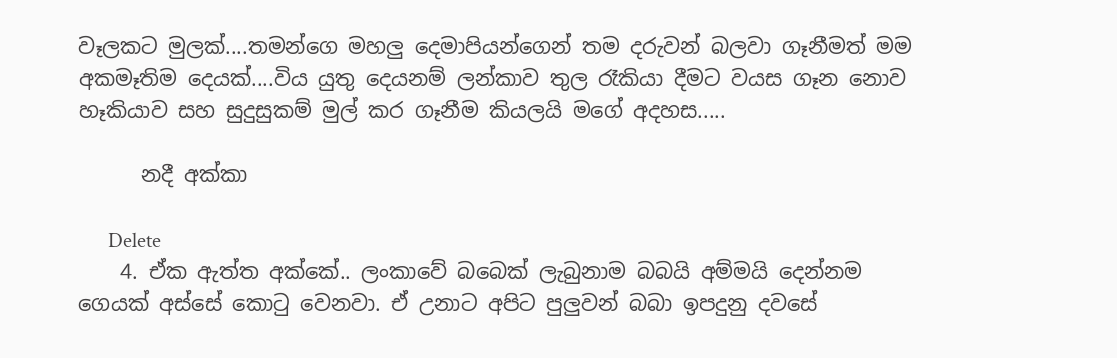වෑලකට මුලක්....තමන්ගෙ මහලු දෙමාපියන්ගෙන් තම දරුවන් බලවා ගෑනීමත් මම අකමෑතිම දෙයක්....විය යුතු දෙයනම් ලන්කාව තුල රෑකියා දීමට වයස ගෑන නොව හෑකියාව සහ සුදුසුකම් මුල් කර ගෑනීම කියලයි මගේ අදහස.....

      නදී අක්කා

      Delete
    4. ඒක ඇත්ත අක්කේ.. ලංකාවේ බබෙක් ලැබුනාම බබයි අම්මයි දෙන්නම ගෙයක් අස්සේ කොටු වෙනවා. ඒ උනාට අපිට පුලුවන් බබා ඉපදුනු දවසේ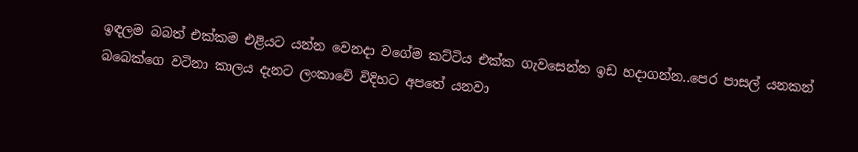ඉඳලම බබත් එක්කම එළියට යන්න වෙනදා වගේම කට්ටිය එක්ක ගැවසෙන්න ඉඩ හදාගන්න..පෙර පාසල් යනකන් බබෙක්ගෙ වටිනා කාලය දැනට ලංකාවේ විදිහට අපතේ යනවා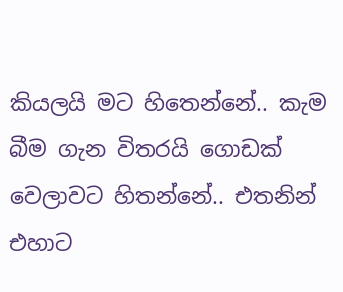කියලයි මට හිතෙන්නේ.. කැම බීම ගැන විතරයි ගොඩක් වෙලාවට හිතන්නේ.. එතනින් එහාට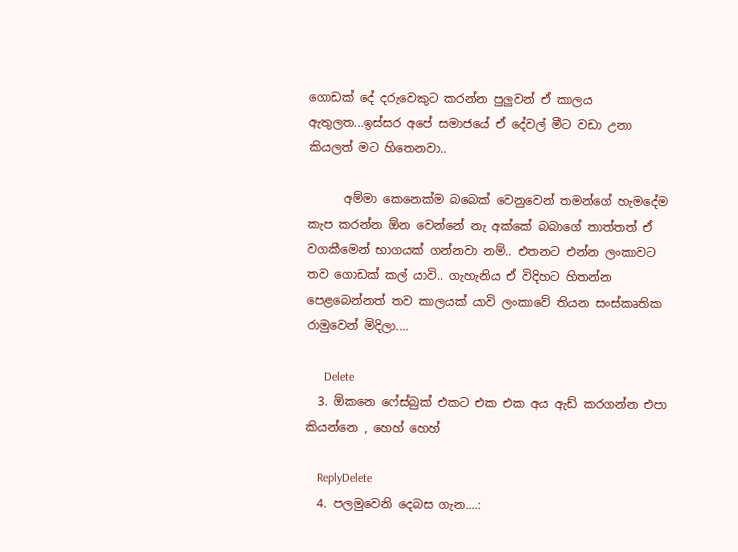ගොඩක් දේ දරුවෙකුට කරන්න පුලුවන් ඒ කාලය ඇතුලත...ඉස්සර අපේ සමාජයේ ඒ දේවල් මීට වඩා උනා කියලත් මට හිතෙනවා..

      අම්මා කෙනෙක්ම බබෙක් වෙනුවෙන් තමන්ගේ හැමදේම කැප කරන්න ඕන වෙන්නේ නැ අක්කේ බබාගේ තාත්තත් ඒ වගකීමෙන් භාගයක් ගන්නවා නම්.. එතනට එන්න ලංකාවට තව ගොඩක් කල් යාවි.. ගැහැනිය ඒ විදිහට හිතන්න පෙළබෙන්නත් තව කාලයක් යාවි ලංකාවේ තියන සංස්කෘතික රාමුවෙන් මිදිලා....

      Delete
  3. ඕකනෙ ෆේස්බුක් එකට එක එක අය ඇඩ් කරගන්න එපා කියන්නෙ , හෙහ් හෙහ්

    ReplyDelete
  4. පලමුවෙනි දෙබස ගැන....: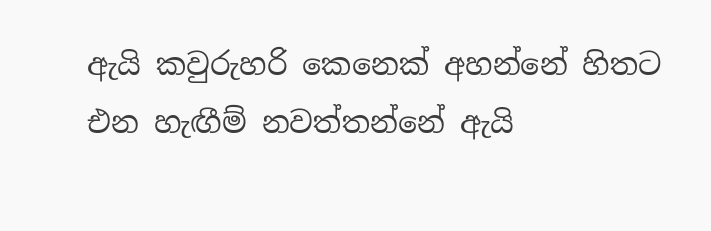ඇයි කවුරුහරි කෙනෙක් අහන්නේ හිතට එන හැඟීම් නවත්තන්නේ ඇයි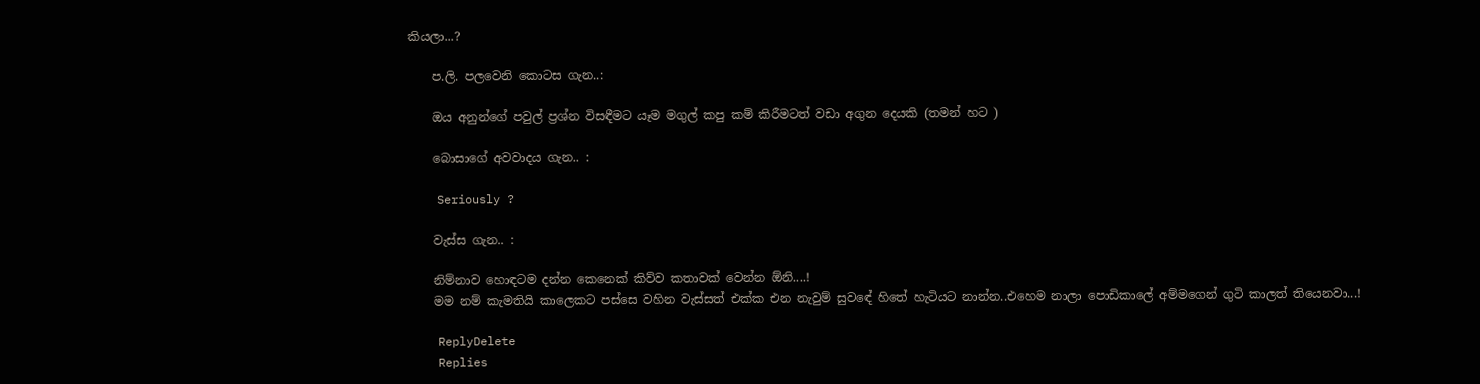කියලා...?

    ප.ලි. පලවෙනි කොටස ගැන..:

    ඔය අනුන්ගේ පවුල් ප්‍රශ්න විසඳීමට යෑම මගුල් කපු කම් කිරීමටත් වඩා අගුන දෙයකි (තමන් හට )

    බොසාගේ අවවාදය ගැන.. :

    Seriously ?

    වැස්ස ගැන.. :

    නිම්නාව හොඳටම දන්න කෙනෙක් කිව්ව කතාවක් වෙන්න ඕනි....!
    මම නම් කැමතියි කාලෙකට පස්සෙ වහින වැස්සත් එක්ක එන නැවුම් සුවඳේ හිතේ හැටියට නාන්න..එහෙම නාලා පොඩිකාලේ අම්මගෙන් ගුටි කාලත් තියෙනවා...!

    ReplyDelete
    Replies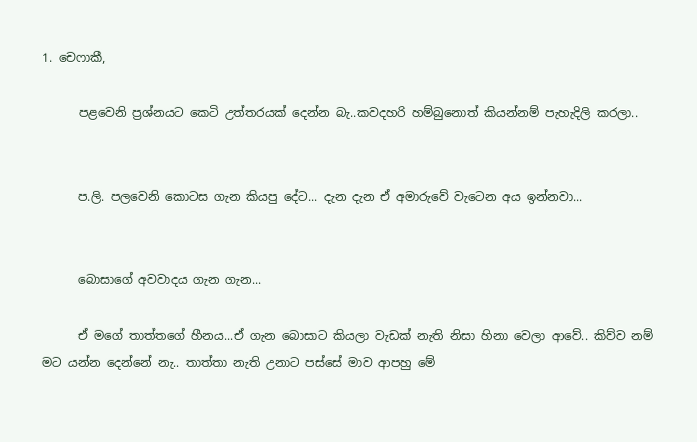1. චෙෆාකී,

      පළවෙනි ප්‍රශ්නයට කෙටි උත්තරයක් දෙන්න බැ..කවදහරි හම්බුනොත් කියන්නම් පැහැදිලි කරලා..


      ප.ලි. පලවෙනි කොටස ගැන කියපු දේට... දැන දැන ඒ අමාරුවේ වැටෙන අය ඉන්නවා...


      බොසාගේ අවවාදය ගැන ගැන...

      ඒ මගේ තාත්තගේ හීනය...ඒ ගැන බොසාට කියලා වැඩක් නැති නිසා හිනා වෙලා ආවේ.. කිව්ව නම් මට යන්න දෙන්නේ නැ.. තාත්තා නැති උනාට පස්සේ මාව ආපහු මේ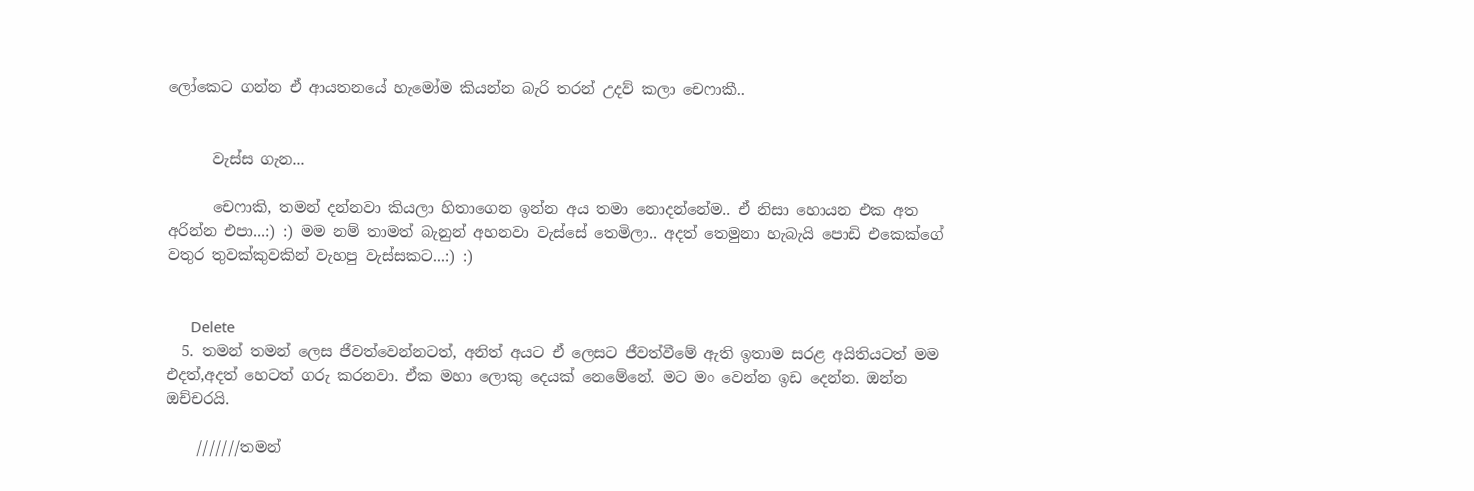ලෝකෙට ගන්න ඒ ආයතනයේ හැමෝම කියන්න බැරි තරන් උදව් කලා චෙෆාකී..


      වැස්ස ගැන...

      චෙෆාකි, තමන් දන්නවා කියලා හිතාගෙන ඉන්න අය තමා නොදන්නේම.. ඒ නිසා හොයන එක අත අරින්න එපා...:) :) මම නම් තාමත් බැනුන් අහනවා වැස්සේ තෙමිලා.. අදත් තෙමුනා හැබැයි පොඩි එකෙක්ගේ වතුර තුවක්කුවකින් වැහපු වැස්සකට...:) :)


      Delete
  5. තමන් තමන් ලෙස ජීවත්වෙන්නටත්, අනිත් අයට ඒ ලෙසට ජීවත්වීමේ ඇති ඉතාම සරළ අයිතියටත් මම එදත්,අදත් හෙටත් ගරු කරනවා. ඒක මහා ලොකු දෙයක් නෙමේනේ. මට මං වෙන්න ඉඩ දෙන්න. ඔන්න ඔච්චරයි.

    ///////තමන්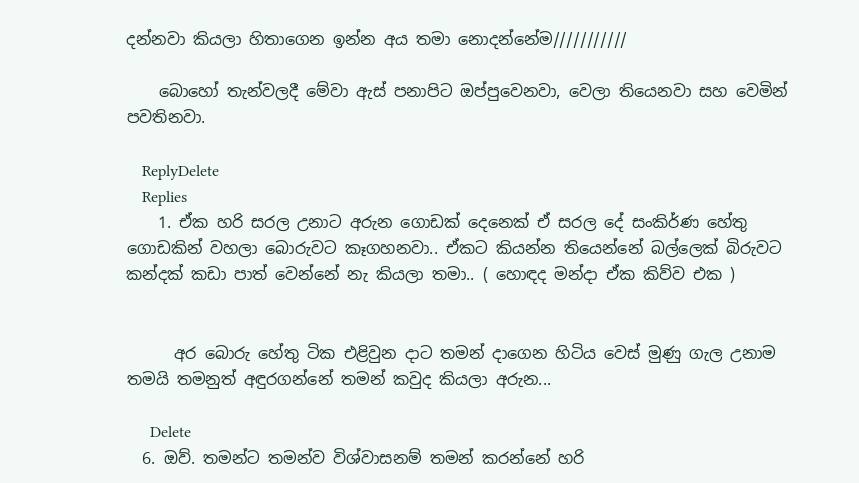දන්නවා කියලා හිතාගෙන ඉන්න අය තමා නොදන්නේම///////////

    බොහෝ තැන්වලදී මේවා ඇස් පනාපිට ඔප්පුවෙනවා, වෙලා තියෙනවා සහ වෙමින් පවතිනවා.

    ReplyDelete
    Replies
    1. ඒක හරි සරල උනාට අරුන ගොඩක් දෙනෙක් ඒ සරල දේ සංකිර්ණ හේතු ගොඩකින් වහලා බොරුවට කෑගහනවා.. ඒකට කියන්න තියෙන්නේ බල්ලෙක් බිරුවට කන්දක් කඩා පාත් වෙන්නේ නැ කියලා තමා.. ( හොඳද මන්දා ඒක කිව්ව එක )


      අර බොරු හේතු ටික එළිවුන දාට තමන් දාගෙන හිටිය වෙස් මුණු ගැල උනාම තමයි තමනුත් අඳුරගන්නේ තමන් කවුද කියලා අරුන...

      Delete
  6. ඔව්. තමන්ට තමන්ව විශ්වාසනම් තමන් කරන්නේ හරි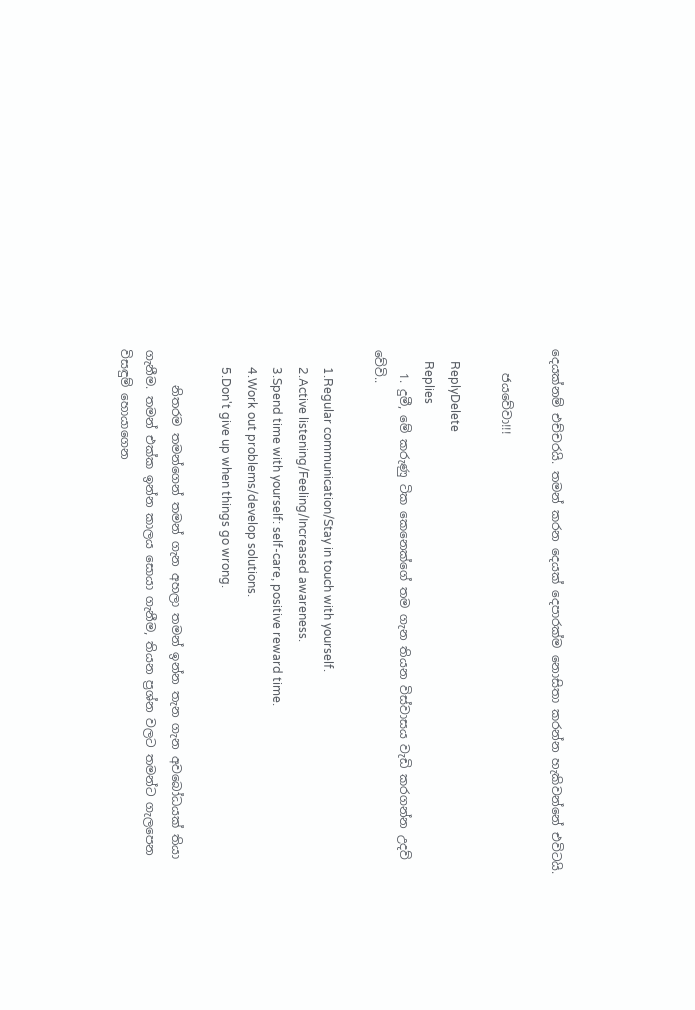දෙයක්නම් එච්චරයි. තමන් කරන දෙයක් දෙපාරක්ම නොසිතා කරන්න හැකිවන්නේ එවිටයි.

    ජයවේවා!!!

    ReplyDelete
    Replies
    1. දුමී, මේ කරුණු ටික කෙනෙක්ගේ තම ගැන තියන විස්වාසය වැඩි කරගන්න උදව් වේවි..

      1.Regular communication/Stay in touch with yourself.
      2.Active listening/Feeling/Increased awareness.
      3.Spend time with yourself: self-care, positive reward time.
      4.Work out problems/develop solutions.
      5.Don't give up when things go wrong.

      නිතරම තමන්ගෙන් තමන් ගැන අහලා තමන් ඉන්න තැන ගැන අවබෝධයක් තියා ගැනීම. තමන් එක්ක ඉන්න කාලය සොයා ගැනීම, තියන ප්‍රශ්න වලට තමන්ට ගැලපෙන විසඳුම් හොයාගෙන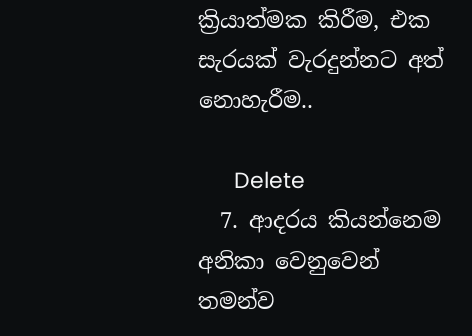ක්‍රියාත්මක කිරීම, එක සැරයක් වැරදුන්නට අත් නොහැරීම..

      Delete
  7. ආදරය කියන්නෙම අනිකා වෙනුවෙන් තමන්ව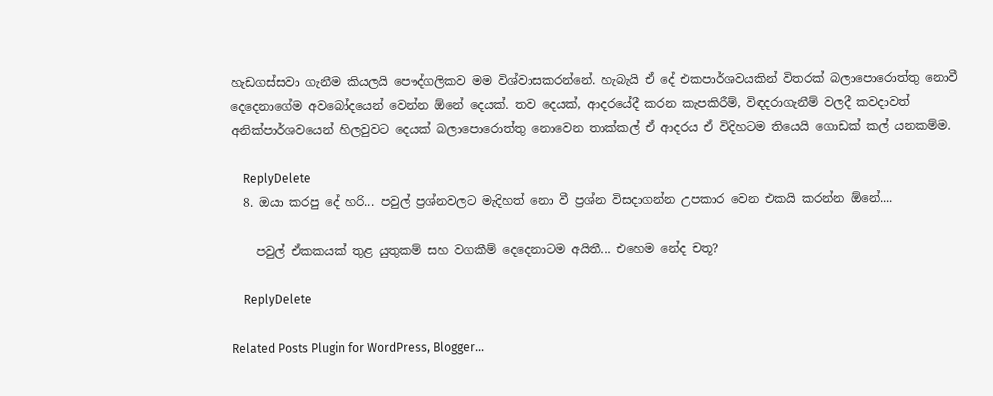හැඩගස්සවා ගැනීම කියලයි පෞද්ගලිකව මම විශ්වාසකරන්නේ. හැබැයි ඒ දේ එකපාර්ශවයකින් විතරක් බලාපොරොත්තු නොවී දෙදෙනාගේම අවබෝදයෙන් වෙන්න ඕනේ දෙයක්. තව දෙයක්, ආදරයේදී කරන කැපකිරීම්, විඳදරාගැනීම් වලදී කවදාවත් අනික්පාර්ශවයෙන් හිලවුවට දෙයක් බලාපොරොත්තු නොවෙන තාක්කල් ඒ ආදරය ඒ විදිහටම තියෙයි ගොඩක් කල් යනකම්ම.

    ReplyDelete
  8. ඔයා කරපු දේ හරි... පවුල් ප්‍රශ්නවලට මැදිහත් නො වී ප්‍රශ්න විසදාගන්න උපකාර වෙන එකයි කරන්න ඕනේ....

    පවුල් ඒකකයක් තුළ යුතුකම් සහ වගකීම් දෙදෙනාටම අයිතී... එහෙම නේද චතූ?

    ReplyDelete

Related Posts Plugin for WordPress, Blogger...